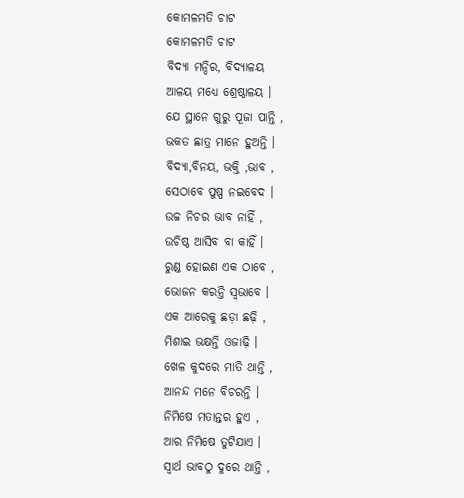କୋମଳମତି ଚାଟ
କୋମଳମତି ଚାଟ
ବିଦ୍ୟା ମନ୍ଦିର, ବିଦ୍ୟାଳୟ
ଆଳୟ ମଧ୍ୟେ ଶ୍ରେଷ୍ଠାଳୟ ।
ଯେ ସ୍ଥାନେ ଗୁରୁ ପୂଜା ପାନ୍ତି ,
ଭକତ ଛାତ୍ର ମାନେ ହୁଅନ୍ତି ।
ବିଦ୍ୟା,ବିନୟ, ଭକ୍ତି ,ଭାବ ,
ସେଠାବେ ପୁଷ୍ପ ନଇବେଦ ।
ଉଚ୍ଚ ନିଚର ଭାବ ନାହିଁ ,
ଉଚିଷ୍ଠ ଆସିବ ବା କାହିଁ ।
ରୁଣ୍ଡ ହୋଇଣ ଏକ ଠାବେ ,
ଭୋଜନ କରନ୍ତି ସ୍ୱଭାବେ ।
ଏକ ଆରେକୁ ଛଡ଼ା ଛଢ଼ି ,
ମିଶାଇ ଭକ୍ଷନ୍ତି ଓଜାଢ଼ି ।
ଖେଳ କୁଦରେ ମାତି ଥାନ୍ତି ,
ଆନନ୍ଦ ମନେ ବିଚରନ୍ତି ।
ନିମିଷେ ମତାନ୍ତର ହୁଏ ,
ଆର ନିମିଷେ ତୁଟିଯାଏ ।
ସ୍ୱାର୍ଥ ଭାବଠୁ ଦୁରେ ଥାନ୍ତି ,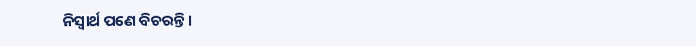ନିସ୍ୱାର୍ଥ ପଣେ ବିଚରନ୍ତି ।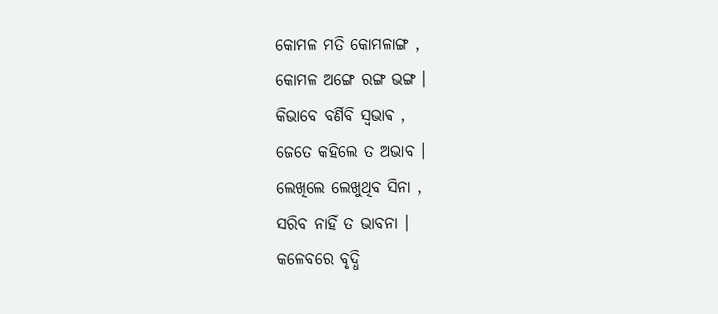କୋମଳ ମତି କୋମଳାଙ୍ଗ ,
କୋମଳ ଅଙ୍ଗେ ରଙ୍ଗ ଭଙ୍ଗ ।
କିଭାବେ ବର୍ଣିବି ସ୍ଵଭାଵ ,
ଜେତେ କହିଲେ ତ ଅଭାବ ।
ଲେଖିଲେ ଲେଖୁଥିବ ସିନା ,
ସରିବ ନାହିଁ ତ ଭାବନା ।
କଳେବରେ ବୃଦ୍ଧି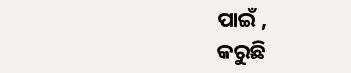ପାଇଁ ,
କରୁଛି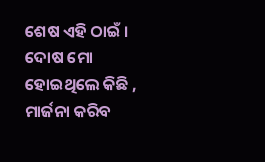ଶେଷ ଏହି ଠାଇଁ ।
ଦୋଷ ମୋ ହୋଇଥିଲେ କିଛି ,
ମାର୍ଜନା କରିବ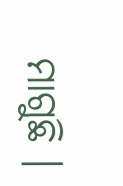ମାଗୁଛି ।